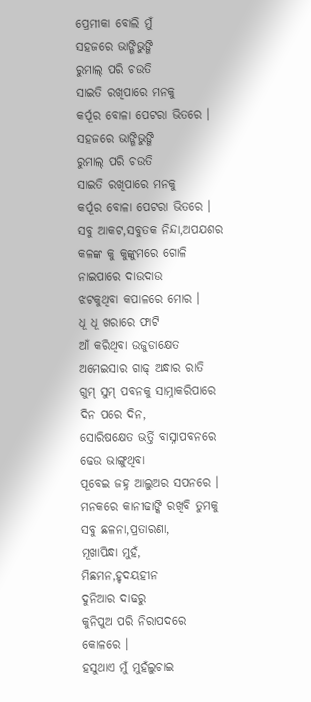ପ୍ରେମୀକା ବୋଲି ମୁଁ
ସହଜରେ ଭାଙ୍ଗିଭୁଙ୍ଗି
ରୁମାଲ୍ ପରି ଚଉତି
ସାଇତି ରଖିପାରେ ମନକୁ
କର୍ପୂର ବୋଳା ପେଟରା ଭିତରେ ।
ସହଜରେ ଭାଙ୍ଗିଭୁଙ୍ଗି
ରୁମାଲ୍ ପରି ଚଉତି
ସାଇତି ରଖିପାରେ ମନକୁ
କର୍ପୂର ବୋଳା ପେଟରା ଭିତରେ ।
ସବୁ ଆକଟ,ସବୁତକ ନିନ୍ଦା,ଅପଯଶର
କଳଙ୍କ କୁ କୁଙ୍କୁମରେ ଗୋଳି
ନାଇପାରେ ଦାଉଦାଉ
ଝଟକୁଥିବା କପାଳରେ ମୋର ।
ଧୂ ଧୂ ଖରାରେ ଫାଟି
ଆଁ କରିଥିବା ଉଜୁଡାକ୍ଷେତ
ଅମେଇସାର ଗାଢ୍ ଅନ୍ଧାର ରାତି
ଗୁମ୍ ସୁମ୍ ପବନକୁ ସାମ୍ନାକରିପାରେ
ଦିନ ପରେ ଦିନ,
ସୋରିଷକ୍ଷେତ ଭର୍ତ୍ତି ବାସ୍ନାପବନରେ
ଢେଉ ଭାଙ୍ଗୁଥିବା
ପୂବେଇ ଜହ୍ନ ଆଲୁଅର ସପନରେ ।
ମନକରେ କାନୀଢାଙ୍କି ରଖିବି ତୁମକୁ
ସବୁ ଛଳନା,ପ୍ରତାରଣା,
ମୂଖାପିନ୍ଧା ମୁହଁ,
ମିଛମନ,ହୃଦୟହୀନ
ଦୁନିଆର ଦାଢରୁ
କୁନିପୁଅ ପରି ନିରାପଦରେ
କୋଳରେ ।
ହସୁଥାଏ ମୁଁ ମୁହଁଲୁଚାଇ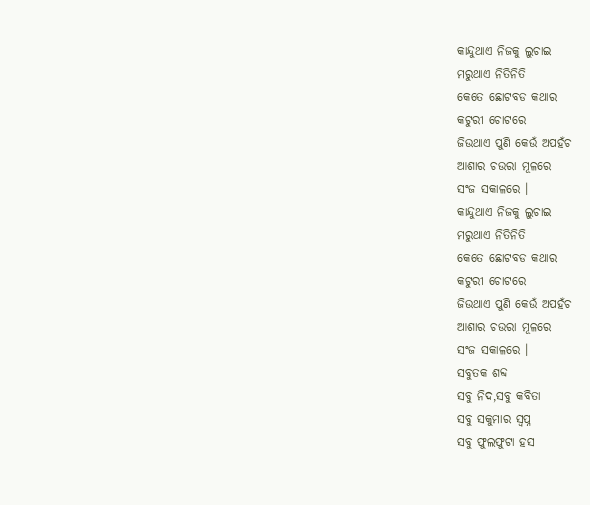କାନ୍ଦୁଥାଏ ନିଜକୁ ଲୁଚାଇ
ମରୁଥାଏ ନିତିନିତି
କେତେ ଛୋଟବଡ କଥାର
କଟୁରୀ ଚୋଟରେ
ଜିଉଥାଏ ପୁଣି କେଉଁ ଅପହଁଚ
ଆଶାର ଚଉରା ମୂଳରେ
ସଂଜ ସକାଳରେ ।
କାନ୍ଦୁଥାଏ ନିଜକୁ ଲୁଚାଇ
ମରୁଥାଏ ନିତିନିତି
କେତେ ଛୋଟବଡ କଥାର
କଟୁରୀ ଚୋଟରେ
ଜିଉଥାଏ ପୁଣି କେଉଁ ଅପହଁଚ
ଆଶାର ଚଉରା ମୂଳରେ
ସଂଜ ସକାଳରେ ।
ସବୁତକ ଶବ୍ଦ
ସବୁ ନିଦ,ସବୁ କବିତା
ସବୁ ସକୁମାର ସ୍ବପ୍ନ
ସବୁ ଫୁଲଫୁଟା ହସ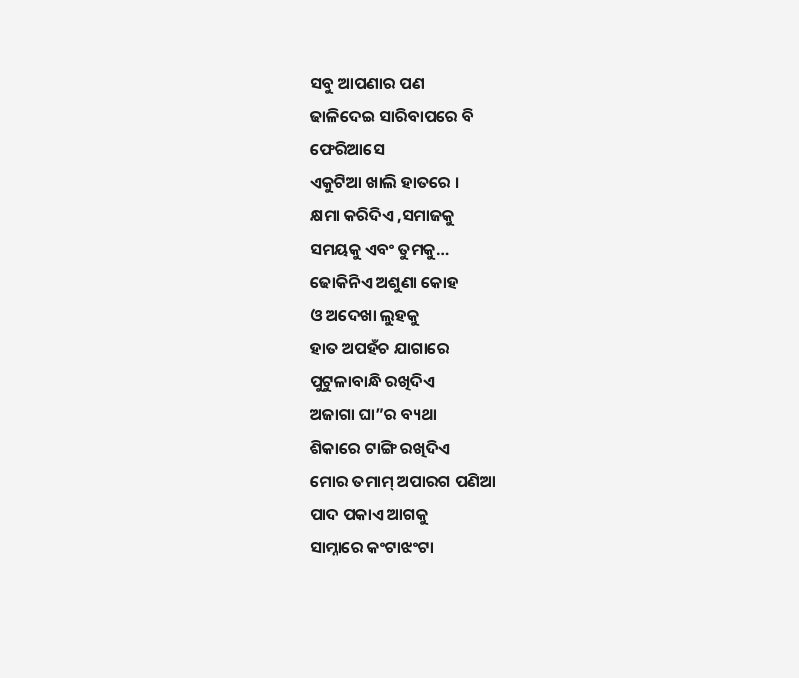ସବୁ ଆପଣାର ପଣ
ଢାଳିଦେଇ ସାରିବାପରେ ବି
ଫେରିଆସେ
ଏକୁଟିଆ ଖାଲି ହାତରେ ।
କ୍ଷମା କରିଦିଏ ,ସମାଜକୁ
ସମୟକୁ ଏବଂ ତୁମକୁ…
ଢୋକିନିଏ ଅଶୁଣା କୋହ
ଓ ଅଦେଖା ଲୁହକୁ
ହାତ ଅପହଁଚ ଯାଗାରେ
ପୁଟୁଳାବାନ୍ଧି ରଖିଦିଏ
ଅଜାଗା ଘା”ର ବ୍ୟଥା
ଶିକାରେ ଟାଙ୍ଗି ରଖିଦିଏ
ମୋର ତମାମ୍ ଅପାରଗ ପଣିଆ
ପାଦ ପକାଏ ଆଗକୁ
ସାମ୍ନାରେ କଂଟାଝଂଟା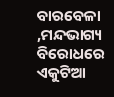ବାରବେଳା ,ମନ୍ଦଭାଗ୍ୟ ବିରୋଧରେ
ଏକୁଟିଆ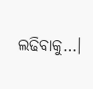ଲଢିବାକୁ…।